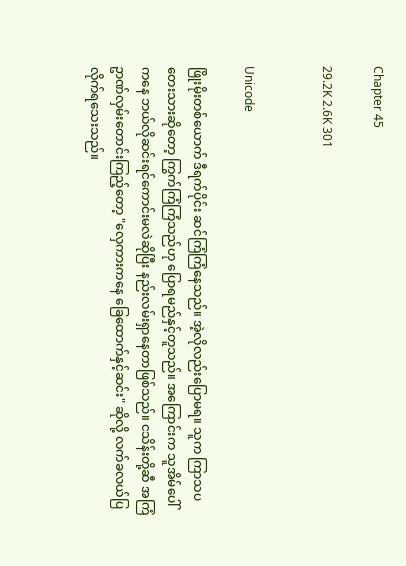Chapter 45

29.2K 2.6K 301


Unicode

ဖြိုးမိုးတစ်ယောက် ဒီရက်ပိုင်း ဆင်ကြံကြံနေသည်။ အဲ့လိုလည်းပြောမရ။ သူက ကြာသပတေးသားဆိုတော့ ကြွက်ကြံကြံသည်ဟု ပြောရမည်နှင့်တူသည်။ အကြောင်းက သူအိမ်ပေါ်ကနေ ဘယ်လိုဆင်းရင်ကောင်းမလဲဆိုပြီး နည်းလမ်းရှာနေတာဖြစ်သည်။ ငသိန်းတို့ဆီ အကြံဥာဏ်လှမ်းတောင်းကြည့်တော့ "လှေကားကနေ ခြေထောက်နှင့်ဆင်း" ဆိုလို့ လက်ခလယ်ပြလိုက်ရသေးသည်။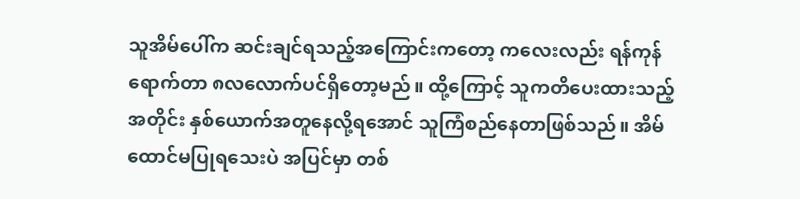သူအိမ်ပေါ်က ဆင်းချင်ရသည့်အကြောင်းကတော့ ကလေးလည်း ရန်ကုန်ရောက်တာ ၈လလောက်ပင်ရှိတော့မည်။ ထို့ကြောင့် သူကတိပေးထားသည့်အတိုင်း နှစ်ယောက်အတူနေလို့ရအောင် သူကြံစည်နေတာဖြစ်သည်။ အိမ်ထောင်မပြုရသေးပဲ အပြင်မှာ တစ်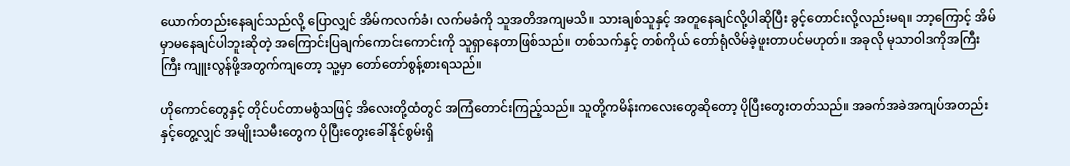ယောက်တည်းနေချင်သည်လို့ ပြောလျှင် အိမ်ကလက်ခံ၊ လက်မခံကို သူအတိအကျမသိ။ သားချစ်သူနှင့် အတူနေချင်လို့ပါဆိုပြီး ခွင့်တောင်းလို့လည်းမရ။ ဘာ့ကြောင့် အိမ်မှာမနေချင်ပါဘူးဆိုတဲ့ အကြောင်းပြချက်ကောင်းကောင်းကို သူရှာနေတာဖြစ်သည်။ တစ်သက်နှင့် တစ်ကိုယ် တော်ရုံလိမ်ခဲ့ဖူးတာပင်မဟုတ်။ အခုလို မုသာဝါဒကိုအကြီးကြီး ကျူးလွန်ဖို့အတွက်ကျတော့ သူ့မှာ တော်တော်စွန့်စားရသည်။

ဟိုကောင်တွေနှင့် တိုင်ပင်တာမစွံသဖြင့် အိလေးတို့ထံတွင် အကြံတောင်းကြည့်သည်။ သူတို့ကမိန်းကလေးတွေဆိုတော့ ပိုပြီးတွေးတတ်သည်။ အခက်အခဲအကျပ်အတည်းနှင့်တွေ့လျှင် အမျိုးသမီးတွေက ပိုပြီးတွေးခေါ်နိုင်စွမ်းရှိ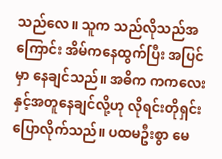သည်လေ။ သူက သည်လိုသည်အကြောင်း အိမ်ကနေထွက်ပြီး အပြင်မှာ နေချင်သည်။ အဓိက ကကလေးနှင့်အတူနေချင်လို့ဟု လိုရင်းတိုရှင်းပြောလိုက်သည်။ ပထမဦးစွာ မေ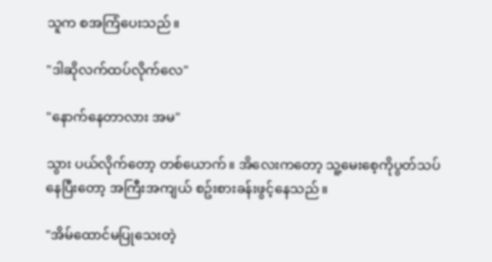သူက စအကြံပေးသည်။

"ဒါဆိုလက်ထပ်လိုက်လေ"

"နောက်နေတာလား အမ"

သွား ပယ်လိုက်တော့ တစ်ယောက်။ အိလေးကတော့ သူ့မေးစေ့ကိုပွတ်သပ်နေပြီးတော့ အကြီးအကျယ် စဥ်းစားခန်းဖွင့်နေသည်။

"အိမ်ထောင်မပြုသေးတဲ့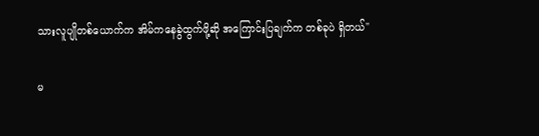သားလူပျိုတစ်ယောက်က အိမ်ကနေခွဲထွက်ဖို့ဆို အကြောင်းပြချက်က တစ်ခုပဲ ရှိတယ်"

မ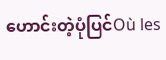ဟောင်းတဲ့ပုံပြင်Où les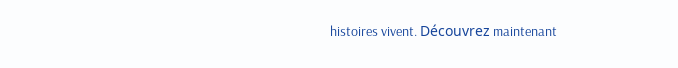histoires vivent. Découvrez maintenant